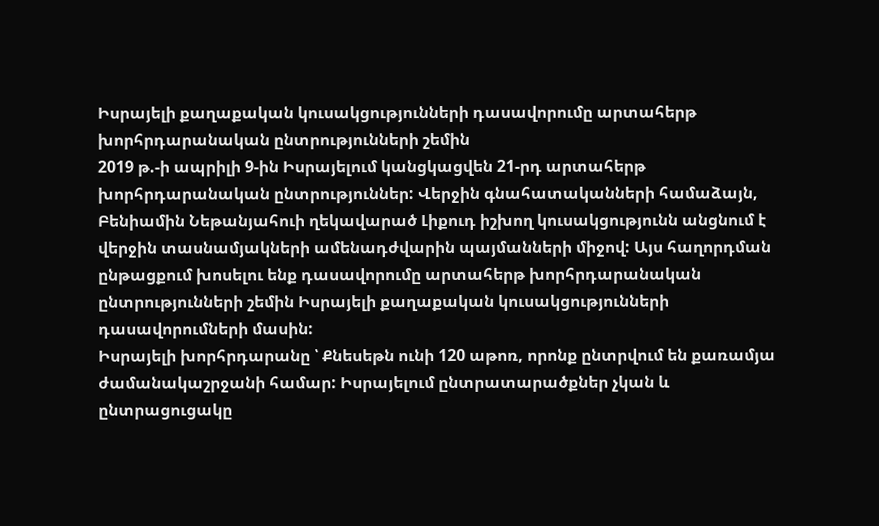Իսրայելի քաղաքական կուսակցությունների դասավորումը արտահերթ խորհրդարանական ընտրությունների շեմին
2019 թ.-ի ապրիլի 9-ին Իսրայելում կանցկացվեն 21-րդ արտահերթ խորհրդարանական ընտրություններ: Վերջին գնահատականների համաձայն, Բենիամին Նեթանյահուի ղեկավարած Լիքուդ իշխող կուսակցությունն անցնում է վերջին տասնամյակների ամենադժվարին պայմանների միջով: Այս հաղորդման ընթացքում խոսելու ենք դասավորումը արտահերթ խորհրդարանական ընտրությունների շեմին Իսրայելի քաղաքական կուսակցությունների դասավորումների մասին:
Իսրայելի խորհրդարանը ՝ Քնեսեթն ունի 120 աթոռ, որոնք ընտրվում են քառամյա ժամանակաշրջանի համար: Իսրայելում ընտրատարածքներ չկան և ընտրացուցակը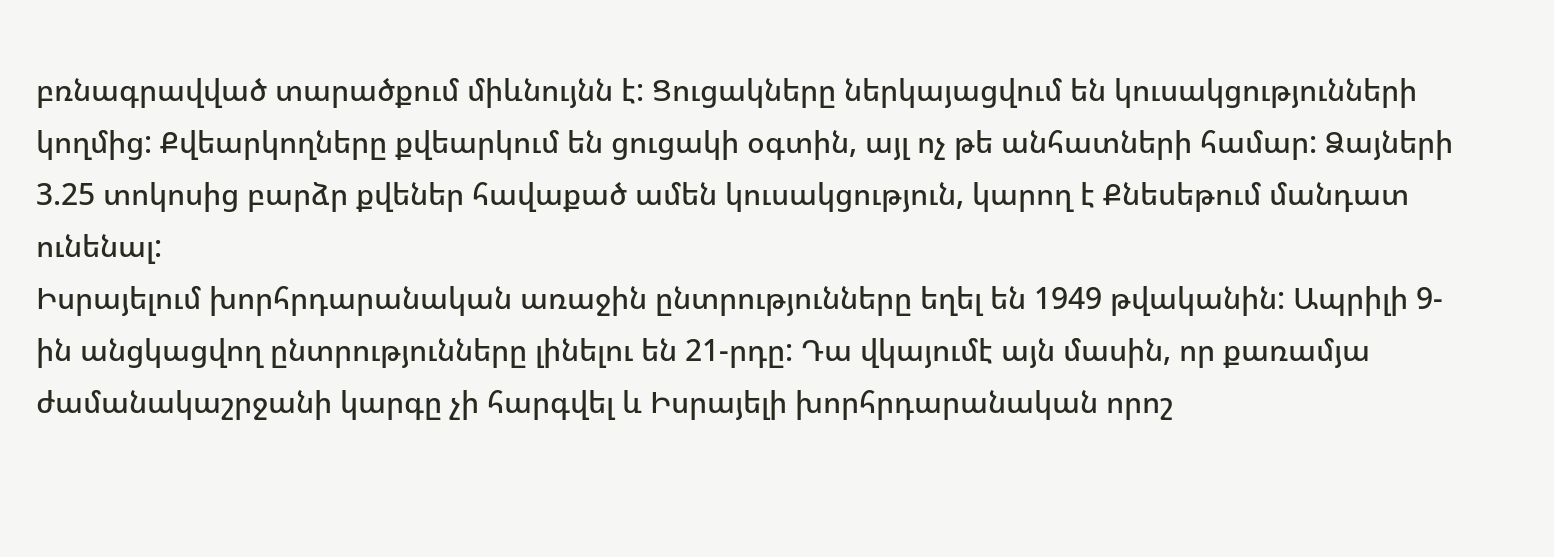բռնագրավված տարածքում միևնույնն է: Ցուցակները ներկայացվում են կուսակցությունների կողմից: Քվեարկողները քվեարկում են ցուցակի օգտին, այլ ոչ թե անհատների համար: Ձայների 3.25 տոկոսից բարձր քվեներ հավաքած ամեն կուսակցություն, կարող է Քնեսեթում մանդատ ունենալ:
Իսրայելում խորհրդարանական առաջին ընտրությունները եղել են 1949 թվականին: Ապրիլի 9-ին անցկացվող ընտրությունները լինելու են 21-րդը: Դա վկայումէ այն մասին, որ քառամյա ժամանակաշրջանի կարգը չի հարգվել և Իսրայելի խորհրդարանական որոշ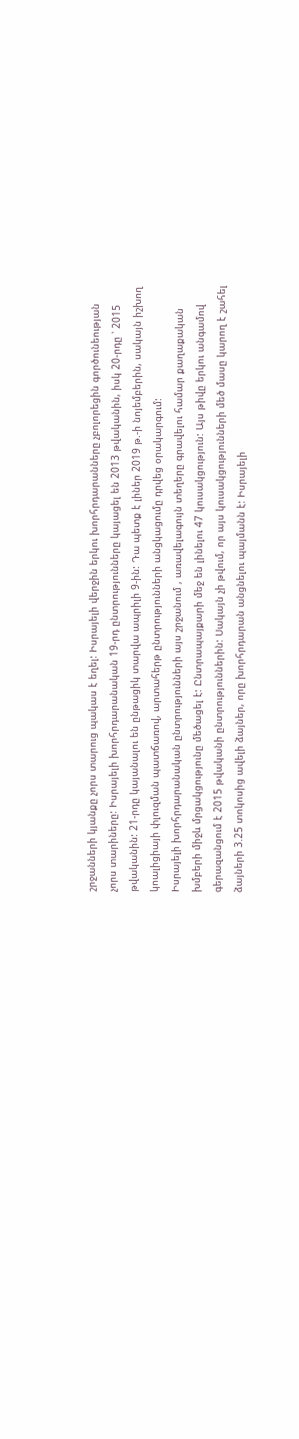շրջանների կյանքը չորս տարուց պակաս է եղել: Իսրայելի վերջին երկու խորհրդարանները չբոլորեցին գործունեության չորս տարիները: Իսրայելի խորհրդարանական 19-րդ ընտրությունները կայացել են 2013 թվականին, իսկ 20-րդը ՝ 2015 թվականին: 21-րդը կայանալու են ընթացիկ տարվա ապրիլի 9-ին: Դա պետք է լիներ 2019 թ.-ի նոյեմբերին, սակայն իշխող կոալիցիայի փլուզման պատճառով, արտահերթ ընտրությունների անցկացումը դրվեց օրակարգում:
Իսրայելի խորհրդարանական ընտրությունների այս շրջանում , առավելագույն տեղերը գրավելու համար քաղաքական խմբերի միջև մրցակցությունը մեծացել է: Ընտրապայքարի մեջ են լինելու 47 կուսակցություն: Այս թիվը երկու անգամով գերազանցում է 2015 թվականի ընտրություններին: Սակայն չի թվում, որ այս կուսակցությունների մեծ մասը կարող է շահել ձայների 3.25 տոկոսից ավելի ձայներ, որը խորհրդարան անցնելու պայմանն է: Իսրայելի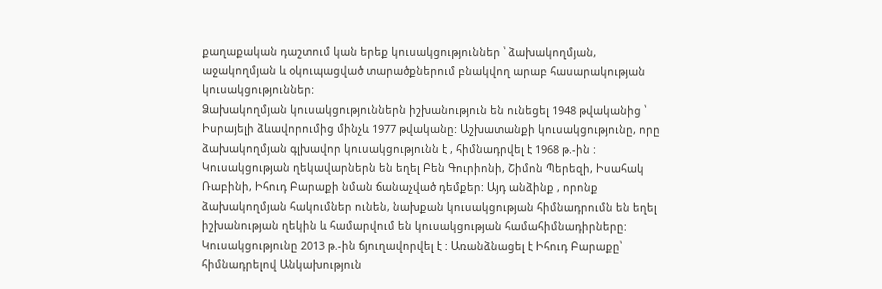քաղաքական դաշտում կան երեք կուսակցություններ ՝ ձախակողմյան, աջակողմյան և օկուպացված տարածքներում բնակվող արաբ հասարակության կուսակցություններ:
Ձախակողմյան կուսակցություններն իշխանություն են ունեցել 1948 թվականից ՝ Իսրայելի ձևավորումից մինչև 1977 թվականը: Աշխատանքի կուսակցությունը, որը ձախակողմյան գլխավոր կուսակցությունն է , հիմնադրվել է 1968 թ.-ին : Կուսակցության ղեկավարներն են եղել Բեն Գուրիոնի, Շիմոն Պերեզի, Իսահակ Ռաբինի, Իհուդ Բարաքի նման ճանաչված դեմքեր: Այդ անձինք , որոնք ձախակողմյան հակումներ ունեն, նախքան կուսակցության հիմնադրումն են եղել իշխանության ղեկին և համարվում են կուսակցության համահիմնադիրները: Կուսակցությունը 2013 թ.-ին ճյուղավորվել է : Առանձնացել է Իհուդ Բարաքը՝ հիմնադրելով Անկախություն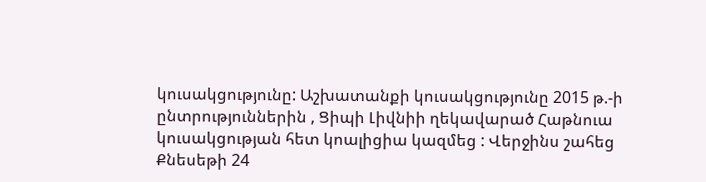կուսակցությունը: Աշխատանքի կուսակցությունը 2015 թ.-ի ընտրություններին , Ցիպի Լիվնիի ղեկավարած Հաթնուա կուսակցության հետ կոալիցիա կազմեց : Վերջինս շահեց Քնեսեթի 24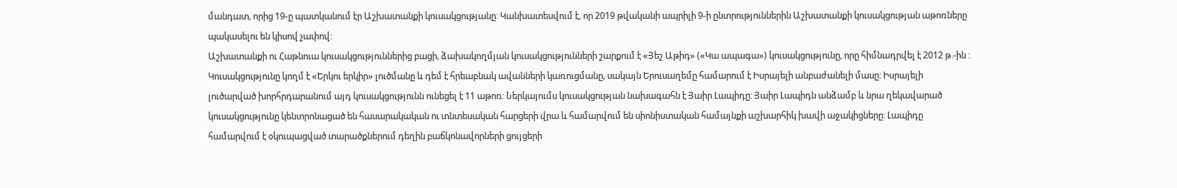մանդատ, որից 19-ը պատկանում էր Աշխատանքի կուսակցությանը: Կանխատեսվում է, որ 2019 թվականի ապրիլի 9-ի ընտրություններին Աշխատանքի կուսակցության աթոռները պակասելու են կիսով չափով:
Աշխատանքի ու Հաթնուա կուսակցություններից բացի, ձախակողմյան կուսակցությունների շարքում է «Յեշ Աթիդ» («Կա ապագա») կուսակցությունը, որը հիմնադրվել է 2012 թ.-ին : Կուսակցությունը կողմ է «Երկու երկիր» լուծմանը և դեմ է հրեաբնակ ավանների կառուցմանը, սակայն Երուսաղեմը համարում է Իսրայելի անբաժանելի մասը: Իսրայելի լուծարված խորհրդարանում այդ կուսակցությունն ունեցել է 11 աթոռ: Ներկայումս կուսակցության նախագահն է Յաիր Լապիդը: Յաիր Լապիդն անձամբ և նրա ղեկավարած կուսակցությունը կենտրոնացած են հասարակական ու տնտեսական հարցերի վրա և համարվում են սիոնիստական համայնքի աշխարհիկ խավի աջակիցները: Լապիդը համարվում է օկուպացված տարածքներում դեղին բաճկոնավորների ցույցերի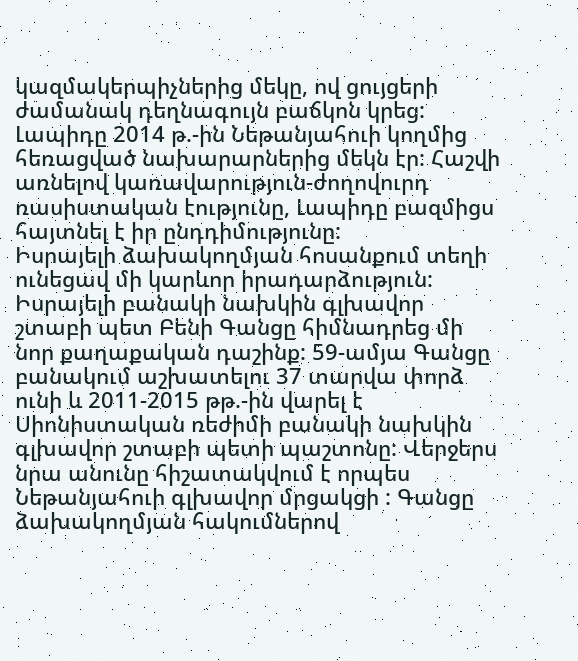կազմակերպիչներից մեկը, ով ցույցերի ժամանակ դեղնագույն բաճկոն կրեց: Լապիդը 2014 թ.-ին Նեթանյահուի կողմից հեռացված նախարարներից մեկն էր: Հաշվի առնելով կառավարություն-ժողովուրդ ռասիստական էությունը, Լապիդը բազմիցս հայտնել է իր ընդդիմությունը:
Իսրայելի ձախակողմյան հոսանքում տեղի ունեցավ մի կարևոր իրադարձություն: Իսրայելի բանակի նախկին գլխավոր շտաբի պետ Բենի Գանցը հիմնադրեց մի նոր քաղաքական դաշինք: 59-ամյա Գանցը բանակում աշխատելու 37 տարվա փորձ ունի և 2011-2015 թթ.-ին վարել է Սիոնիստական ռեժիմի բանակի նախկին գլխավոր շտաբի պետի պաշտոնը: Վերջերս նրա անունը հիշատակվում է որպես Նեթանյահուի գլխավոր մրցակցի : Գանցը ձախակողմյան հակումներով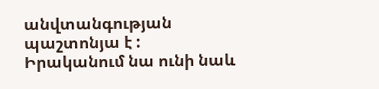անվտանգության պաշտոնյա է : Իրականում նա ունի նաև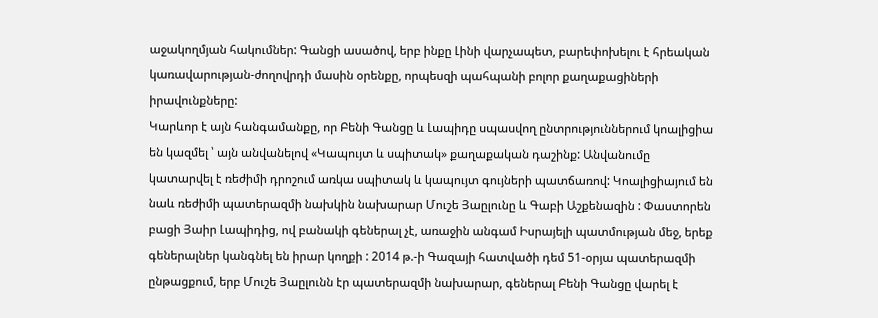աջակողմյան հակումներ: Գանցի ասածով, երբ ինքը Լինի վարչապետ, բարեփոխելու է հրեական կառավարության-ժողովրդի մասին օրենքը, որպեսզի պահպանի բոլոր քաղաքացիների իրավունքները:
Կարևոր է այն հանգամանքը, որ Բենի Գանցը և Լապիդը սպասվող ընտրություններում կոալիցիա են կազմել ՝ այն անվանելով «Կապույտ և սպիտակ» քաղաքական դաշինք: Անվանումը կատարվել է ռեժիմի դրոշում առկա սպիտակ և կապույտ գույների պատճառով: Կոալիցիայում են նաև ռեժիմի պատերազմի նախկին նախարար Մուշե Յաըլունը և Գաբի Աշքենազին : Փաստորեն բացի Յաիր Լապիդից, ով բանակի գեներալ չէ, առաջին անգամ Իսրայելի պատմության մեջ, երեք գեներալներ կանգնել են իրար կողքի : 2014 թ.-ի Գազայի հատվածի դեմ 51-օրյա պատերազմի ընթացքում, երբ Մուշե Յաըլունն էր պատերազմի նախարար, գեներալ Բենի Գանցը վարել է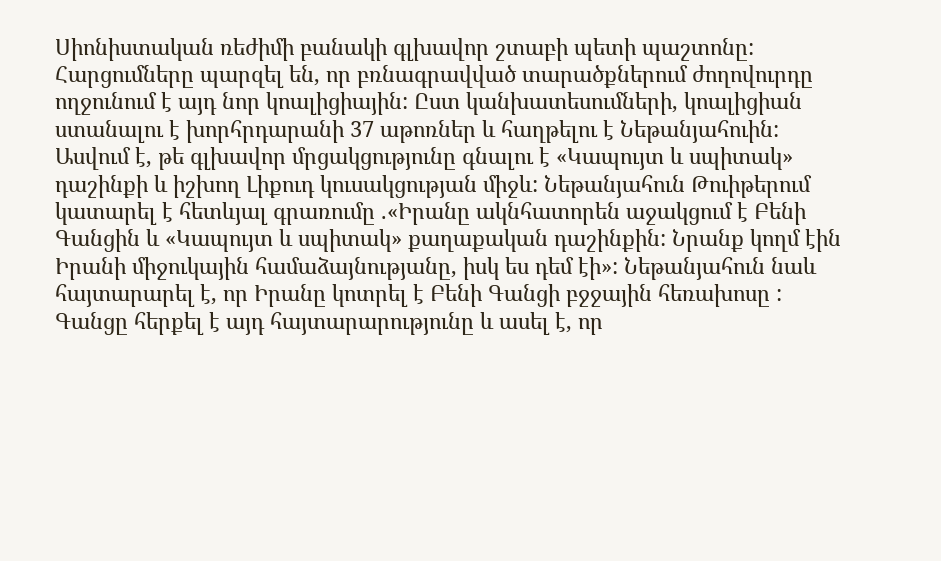Սիոնիստական ռեժիմի բանակի գլխավոր շտաբի պետի պաշտոնը: Հարցումները պարզել են, որ բռնագրավված տարածքներում ժողովուրդը ողջունում է այդ նոր կոալիցիային: Ըստ կանխատեսումների, կոալիցիան ստանալու է խորհրդարանի 37 աթոռներ և հաղթելու է Նեթանյահուին: Ասվում է, թե գլխավոր մրցակցությունը գնալու է «Կապույտ և սպիտակ» դաշինքի և իշխող Լիքուդ կուսակցության միջև: Նեթանյահուն Թուիթերում կատարել է հետևյալ գրառումը .«Իրանը ակնհատորեն աջակցում է Բենի Գանցին և «Կապույտ և սպիտակ» քաղաքական դաշինքին: Նրանք կողմ էին Իրանի միջուկային համաձայնությանը, իսկ ես դեմ էի»: Նեթանյահուն նաև հայտարարել է, որ Իրանը կոտրել է Բենի Գանցի բջջային հեռախոսը : Գանցը հերքել է այդ հայտարարությունը և ասել է, որ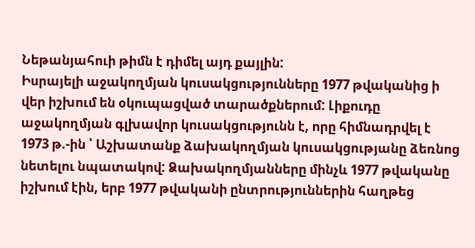Նեթանյահուի թիմն է դիմել այդ քայլին:
Իսրայելի աջակողմյան կուսակցությունները 1977 թվականից ի վեր իշխում են օկուպացված տարածքներում: Լիքուդը աջակողմյան գլխավոր կուսակցությունն է, որը հիմնադրվել է 1973 թ.-ին ՝ Աշխատանք ձախակողմյան կուսակցությանը ձեռնոց նետելու նպատակով: Ձախակողմյանները մինչև 1977 թվականը իշխում էին, երբ 1977 թվականի ընտրություններին հաղթեց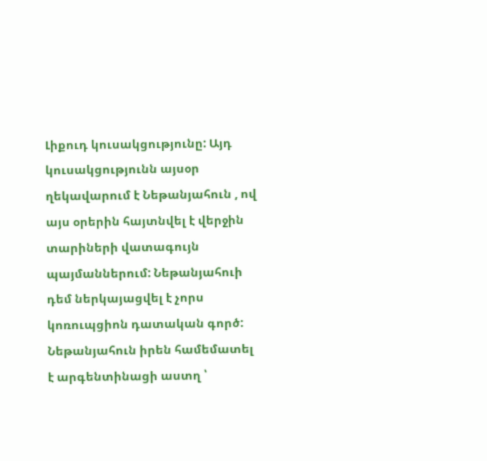Լիքուդ կուսակցությունը: Այդ կուսակցությունն այսօր ղեկավարում է Նեթանյահուն , ով այս օրերին հայտնվել է վերջին տարիների վատագույն պայմաններում: Նեթանյահուի դեմ ներկայացվել է չորս կոռուպցիոն դատական գործ: Նեթանյահուն իրեն համեմատել է արգենտինացի աստղ ՝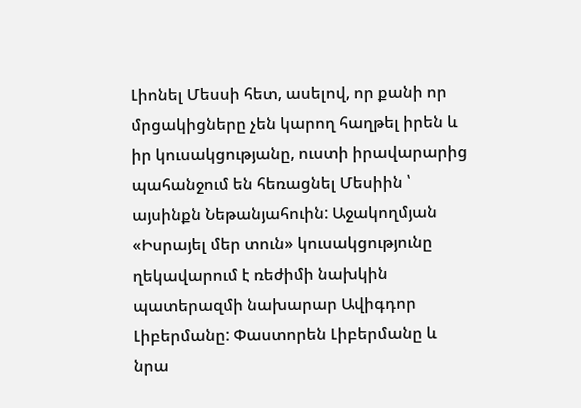Լիոնել Մեսսի հետ, ասելով, որ քանի որ մրցակիցները չեն կարող հաղթել իրեն և իր կուսակցությանը, ուստի իրավարարից պահանջում են հեռացնել Մեսիին ՝ այսինքն Նեթանյահուին: Աջակողմյան «Իսրայել մեր տուն» կուսակցությունը ղեկավարում է ռեժիմի նախկին պատերազմի նախարար Ավիգդոր Լիբերմանը: Փաստորեն Լիբերմանը և նրա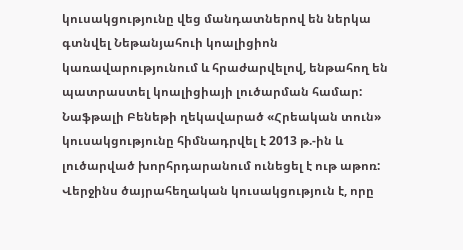կուսակցությունը վեց մանդատներով են ներկա գտնվել Նեթանյահուի կոալիցիոն կառավարությունում և հրաժարվելով, ենթահող են պատրաստել կոալիցիայի լուծարման համար: Նաֆթալի Բենեթի ղեկավարած «Հրեական տուն» կուսակցությունը հիմնադրվել է 2013 թ.-ին և լուծարված խորհրդարանում ունեցել է ութ աթոռ: Վերջինս ծայրահեղական կուսակցություն է, որը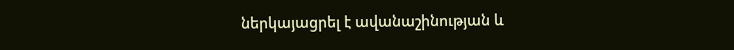ներկայացրել է ավանաշինության և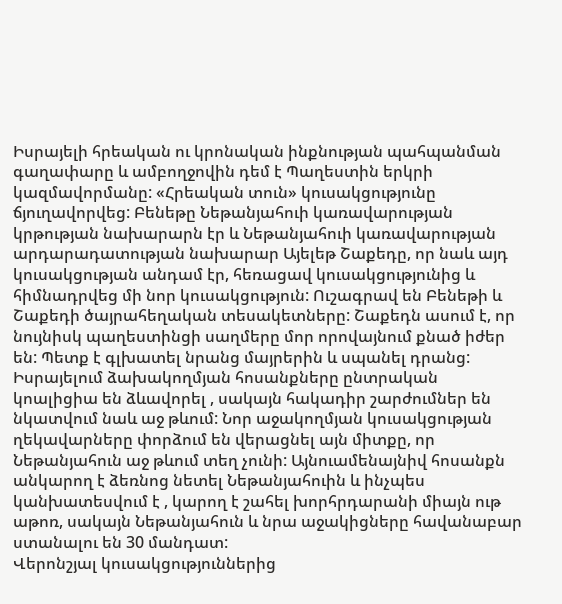Իսրայելի հրեական ու կրոնական ինքնության պահպանման գաղափարը և ամբողջովին դեմ է Պաղեստին երկրի կազմավորմանը: «Հրեական տուն» կուսակցությունը ճյուղավորվեց: Բենեթը Նեթանյահուի կառավարության կրթության նախարարն էր և Նեթանյահուի կառավարության արդարադատության նախարար Այելեթ Շաքեդը, որ նաև այդ կուսակցության անդամ էր, հեռացավ կուսակցությունից և հիմնադրվեց մի նոր կուսակցություն: Ուշագրավ են Բենեթի և Շաքեդի ծայրահեղական տեսակետները: Շաքեդն ասում է, որ նույնիսկ պաղեստինցի սաղմերը մոր որովայնում քնած իժեր են: Պետք է գլխատել նրանց մայրերին և սպանել դրանց:
Իսրայելում ձախակողմյան հոսանքները ընտրական կոալիցիա են ձևավորել , սակայն հակադիր շարժումներ են նկատվում նաև աջ թևում: Նոր աջակողմյան կուսակցության ղեկավարները փորձում են վերացնել այն միտքը, որ Նեթանյահուն աջ թևում տեղ չունի: Այնուամենայնիվ հոսանքն անկարող է ձեռնոց նետել Նեթանյահուին և ինչպես կանխատեսվում է , կարող է շահել խորհրդարանի միայն ութ աթոռ, սակայն Նեթանյահուն և նրա աջակիցները հավանաբար ստանալու են 30 մանդատ:
Վերոնշյալ կուսակցություններից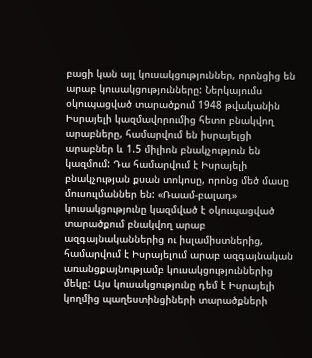բացի կան այլ կուսակցություններ, որոնցից են արաբ կուսակցությունները: Ներկայումս օկուպացված տարածքում 1948 թվականին Իսրայելի կազմավորումից հետո բնակվող արաբները, համարվում են իսրայելցի արաբներ և 1.5 միլիոն բնակչություն են կազմում: Դա համարվում է Իսրայելի բնակչության քսան տոկոսը, որոնց մեծ մասը մուսուլմաններ են: «Ռաամ-բալադ» կուսակցությունը կազմված է օկուպացված տարածքում բնակվող արաբ ազգայնականներից ու իսլամիստներից, համարվում է Իսրայելում արաբ ազգայնական առանցքայնությամբ կուսակցություններից մեկը: Այս կուսակցությունը դեմ է Իսրայելի կողմից պաղեստինցիների տարածքների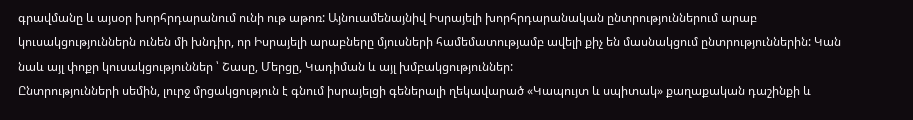գրավմանը և այսօր խորհրդարանում ունի ութ աթոռ: Այնուամենայնիվ Իսրայելի խորհրդարանական ընտրություններում արաբ կուսակցություններն ունեն մի խնդիր, որ Իսրայելի արաբները մյուսների համեմատությամբ ավելի քիչ են մասնակցում ընտրություններին: Կան նաև այլ փոքր կուսակցություններ ՝ Շասը, Մերցը, Կադիման և այլ խմբակցություններ:
Ընտրությունների սեմին, լուրջ մրցակցություն է գնում իսրայելցի գեներալի ղեկավարած «Կապույտ և սպիտակ» քաղաքական դաշինքի և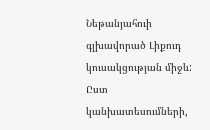Նեթանյահուի գլխավորած Լիքուդ կուսակցության միջև: Ըստ կանխատեսումների,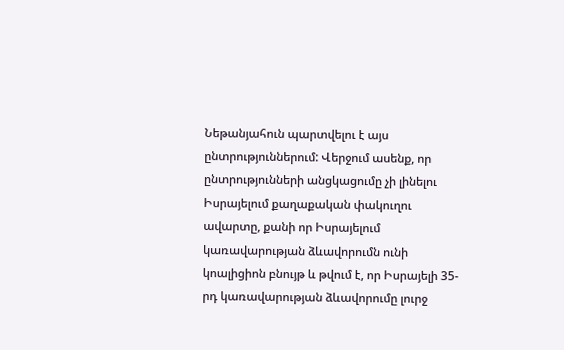Նեթանյահուն պարտվելու է այս ընտրություններում: Վերջում ասենք, որ ընտրությունների անցկացումը չի լինելու Իսրայելում քաղաքական փակուղու ավարտը, քանի որ Իսրայելում կառավարության ձևավորումն ունի կոալիցիոն բնույթ և թվում է, որ Իսրայելի 35-րդ կառավարության ձևավորումը լուրջ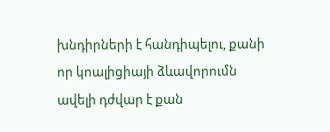խնդիրների է հանդիպելու, քանի որ կոալիցիայի ձևավորումն ավելի դժվար է քան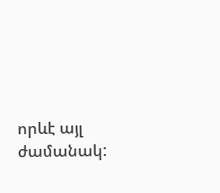որևէ այլ ժամանակ: